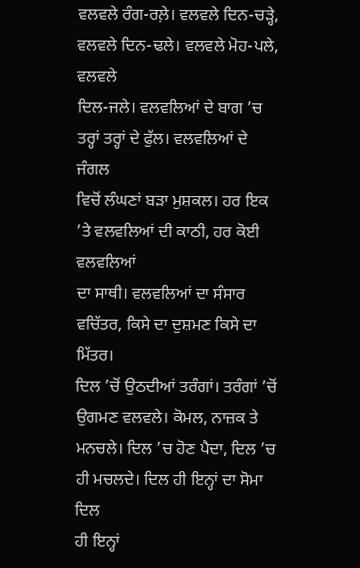ਵਲਵਲੇ ਰੰਗ-ਰਲ਼ੇ। ਵਲਵਲੇ ਦਿਨ-ਚੜ੍ਹੇ, ਵਲਵਲੇ ਦਿਨ-ਢਲੇ। ਵਲਵਲੇ ਮੋਹ-ਪਲੇ, ਵਲਵਲੇ
ਦਿਲ-ਜਲੇ। ਵਲਵਲਿਆਂ ਦੇ ਬਾਗ ’ਚ ਤਰ੍ਹਾਂ ਤਰ੍ਹਾਂ ਦੇ ਫੁੱਲ। ਵਲਵਲਿਆਂ ਦੇ ਜੰਗਲ
ਵਿਚੋਂ ਲੰਘਣਾਂ ਬੜਾ ਮੁਸ਼ਕਲ। ਹਰ ਇਕ ’ਤੇ ਵਲਵਲਿਆਂ ਦੀ ਕਾਠੀ, ਹਰ ਕੋਈ ਵਲਵਲਿਆਂ
ਦਾ ਸਾਥੀ। ਵਲਵਲਿਆਂ ਦਾ ਸੰਸਾਰ ਵਚਿੱਤਰ, ਕਿਸੇ ਦਾ ਦੁਸ਼ਮਣ ਕਿਸੇ ਦਾ ਮਿੱਤਰ।
ਦਿਲ ’ਚੋਂ ਉਠਦੀਆਂ ਤਰੰਗਾਂ। ਤਰੰਗਾਂ ’ਚੋਂ ਉਗਮਣ ਵਲਵਲੇ। ਕੋਮਲ, ਨਾਜ਼ਕ ਤੇ
ਮਨਚਲੇ। ਦਿਲ ’ਚ ਹੋਣ ਪੈਦਾ, ਦਿਲ ’ਚ ਹੀ ਮਚਲਦੇ। ਦਿਲ ਹੀ ਇਨ੍ਹਾਂ ਦਾ ਸੋਮਾ ਦਿਲ
ਹੀ ਇਨ੍ਹਾਂ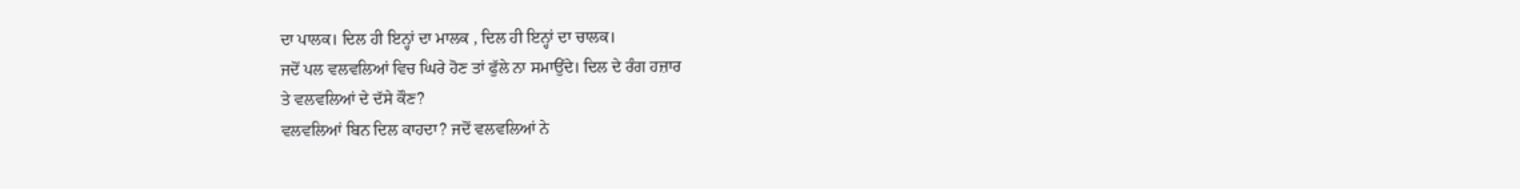ਦਾ ਪਾਲਕ। ਦਿਲ ਹੀ ਇਨ੍ਹਾਂ ਦਾ ਮਾਲਕ , ਦਿਲ ਹੀ ਇਨ੍ਹਾਂ ਦਾ ਚਾਲਕ।
ਜਦੋਂ ਪਲ ਵਲਵਲਿਆਂ ਵਿਚ ਘਿਰੇ ਹੋਣ ਤਾਂ ਫੁੱਲੇ ਨਾ ਸਮਾਉਂਦੇ। ਦਿਲ ਦੇ ਰੰਗ ਹਜ਼ਾਰ
ਤੇ ਵਲਵਲਿਆਂ ਦੇ ਦੱਸੇ ਕੌਣ?
ਵਲਵਲਿਆਂ ਬਿਨ ਦਿਲ ਕਾਹਦਾ? ਜਦੋਂ ਵਲਵਲਿਆਂ ਨੇ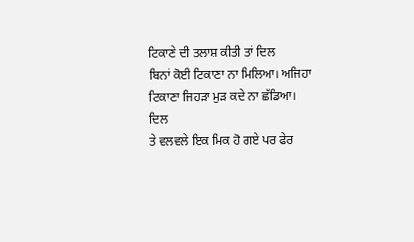ਟਿਕਾਣੇ ਦੀ ਤਲਾਸ਼ ਕੀਤੀ ਤਾਂ ਦਿਲ
ਬਿਨਾਂ ਕੋਈ ਟਿਕਾਣਾ ਨਾ ਮਿਲਿਆ। ਅਜਿਹਾ ਟਿਕਾਣਾ ਜਿਹੜਾ ਮੁੜ ਕਦੇ ਨਾ ਛੱਡਿਆ। ਦਿਲ
ਤੇ ਵਲਵਲੇ ਇਕ ਮਿਕ ਹੋ ਗਏ ਪਰ ਫੇਰ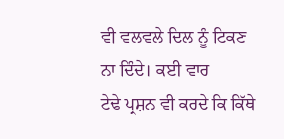ਵੀ ਵਲਵਲੇ ਦਿਲ ਨੂੰ ਟਿਕਣ ਨਾ ਦਿੰਦੇ। ਕਈ ਵਾਰ
ਟੇਢੇ ਪ੍ਰਸ਼ਨ ਵੀ ਕਰਦੇ ਕਿ ਕਿੱਥੇ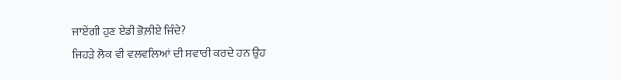ਜਾਏਂਗੀ ਹੁਣ ਏਡੀ ਭੋਲ਼ੀਏ ਜਿੰਦੇ?
ਜਿਹੜੇ ਲੋਕ ਵੀ ਵਲਵਲਿਆਂ ਦੀ ਸਵਾਰੀ ਕਰਦੇ ਹਨ ਉਹ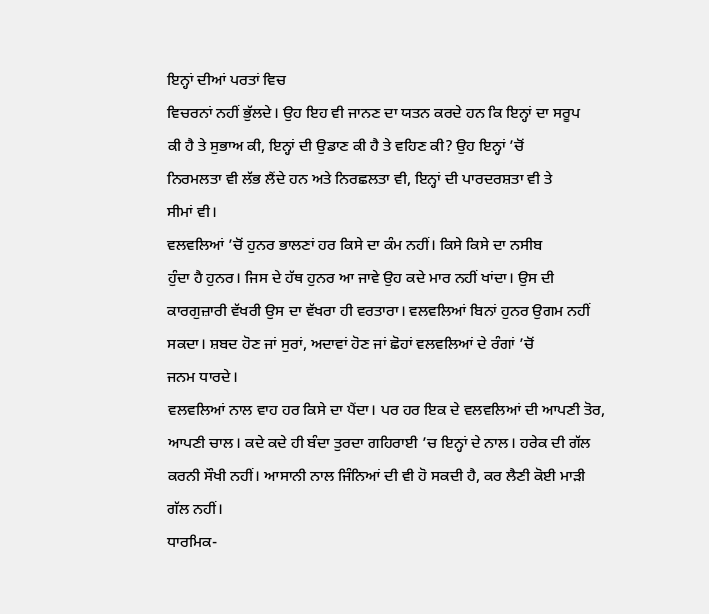ਇਨ੍ਹਾਂ ਦੀਆਂ ਪਰਤਾਂ ਵਿਚ
ਵਿਚਰਨਾਂ ਨਹੀਂ ਭੁੱਲਦੇ। ਉਹ ਇਹ ਵੀ ਜਾਨਣ ਦਾ ਯਤਨ ਕਰਦੇ ਹਨ ਕਿ ਇਨ੍ਹਾਂ ਦਾ ਸਰੂਪ
ਕੀ ਹੈ ਤੇ ਸੁਭਾਅ ਕੀ, ਇਨ੍ਹਾਂ ਦੀ ਉਡਾਣ ਕੀ ਹੈ ਤੇ ਵਹਿਣ ਕੀ? ਉਹ ਇਨ੍ਹਾਂ ’ਚੋਂ
ਨਿਰਮਲਤਾ ਵੀ ਲੱਭ ਲੈਂਦੇ ਹਨ ਅਤੇ ਨਿਰਛਲਤਾ ਵੀ, ਇਨ੍ਹਾਂ ਦੀ ਪਾਰਦਰਸ਼ਤਾ ਵੀ ਤੇ
ਸੀਮਾਂ ਵੀ।
ਵਲਵਲਿਆਂ ’ਚੋਂ ਹੁਨਰ ਭਾਲਣਾਂ ਹਰ ਕਿਸੇ ਦਾ ਕੰਮ ਨਹੀਂ। ਕਿਸੇ ਕਿਸੇ ਦਾ ਨਸੀਬ
ਹੁੰਦਾ ਹੈ ਹੁਨਰ। ਜਿਸ ਦੇ ਹੱਥ ਹੁਨਰ ਆ ਜਾਵੇ ਉਹ ਕਦੇ ਮਾਰ ਨਹੀਂ ਖਾਂਦਾ। ਉਸ ਦੀ
ਕਾਰਗੁਜ਼ਾਰੀ ਵੱਖਰੀ ਉਸ ਦਾ ਵੱਖਰਾ ਹੀ ਵਰਤਾਰਾ। ਵਲਵਲਿਆਂ ਬਿਨਾਂ ਹੁਨਰ ਉਗਮ ਨਹੀਂ
ਸਕਦਾ। ਸ਼ਬਦ ਹੋਣ ਜਾਂ ਸੁਰਾਂ, ਅਦਾਵਾਂ ਹੋਣ ਜਾਂ ਛੋਹਾਂ ਵਲਵਲਿਆਂ ਦੇ ਰੰਗਾਂ ’ਚੋਂ
ਜਨਮ ਧਾਰਦੇ।
ਵਲਵਲਿਆਂ ਨਾਲ ਵਾਹ ਹਰ ਕਿਸੇ ਦਾ ਪੈਂਦਾ। ਪਰ ਹਰ ਇਕ ਦੇ ਵਲਵਲਿਆਂ ਦੀ ਆਪਣੀ ਤੋਰ,
ਆਪਣੀ ਚਾਲ। ਕਦੇ ਕਦੇ ਹੀ ਬੰਦਾ ਤੁਰਦਾ ਗਹਿਰਾਈ ’ਚ ਇਨ੍ਹਾਂ ਦੇ ਨਾਲ। ਹਰੇਕ ਦੀ ਗੱਲ
ਕਰਨੀ ਸੌਖੀ ਨਹੀਂ। ਆਸਾਨੀ ਨਾਲ ਜਿੰਨਿਆਂ ਦੀ ਵੀ ਹੋ ਸਕਦੀ ਹੈ, ਕਰ ਲੈਣੀ ਕੋਈ ਮਾੜੀ
ਗੱਲ ਨਹੀਂ।
ਧਾਰਮਿਕ-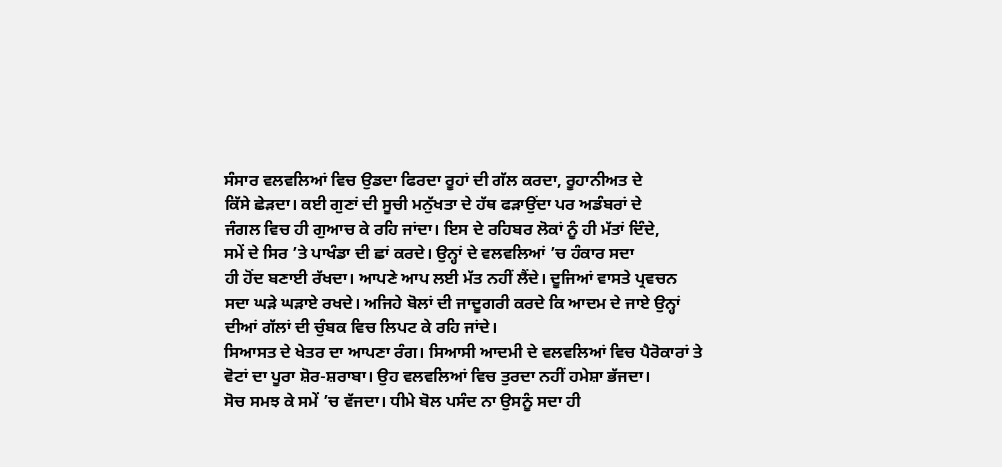ਸੰਸਾਰ ਵਲਵਲਿਆਂ ਵਿਚ ਉਡਦਾ ਫਿਰਦਾ ਰੂਹਾਂ ਦੀ ਗੱਲ ਕਰਦਾ, ਰੂਹਾਨੀਅਤ ਦੇ
ਕਿੱਸੇ ਛੇੜਦਾ। ਕਈ ਗੁਣਾਂ ਦੀ ਸੂਚੀ ਮਨੁੱਖਤਾ ਦੇ ਹੱਥ ਫੜਾਉਂਦਾ ਪਰ ਅਡੰਬਰਾਂ ਦੇ
ਜੰਗਲ ਵਿਚ ਹੀ ਗੁਆਚ ਕੇ ਰਹਿ ਜਾਂਦਾ। ਇਸ ਦੇ ਰਹਿਬਰ ਲੋਕਾਂ ਨੂੰ ਹੀ ਮੱਤਾਂ ਦਿੰਦੇ,
ਸਮੇਂ ਦੇ ਸਿਰ ’ਤੇ ਪਾਖੰਡਾ ਦੀ ਛਾਂ ਕਰਦੇ। ਉਨ੍ਹਾਂ ਦੇ ਵਲਵਲਿਆਂ ’ਚ ਹੰਕਾਰ ਸਦਾ
ਹੀ ਹੋਂਦ ਬਣਾਈ ਰੱਖਦਾ। ਆਪਣੇ ਆਪ ਲਈ ਮੱਤ ਨਹੀਂ ਲੈਂਦੇ। ਦੂਜਿਆਂ ਵਾਸਤੇ ਪ੍ਰਵਚਨ
ਸਦਾ ਘੜੇ ਘੜਾਏ ਰਖਦੇ। ਅਜਿਹੇ ਬੋਲਾਂ ਦੀ ਜਾਦੂਗਰੀ ਕਰਦੇ ਕਿ ਆਦਮ ਦੇ ਜਾਏ ਉਨ੍ਹਾਂ
ਦੀਆਂ ਗੱਲਾਂ ਦੀ ਚੁੰਬਕ ਵਿਚ ਲਿਪਟ ਕੇ ਰਹਿ ਜਾਂਦੇ।
ਸਿਆਸਤ ਦੇ ਖੇਤਰ ਦਾ ਆਪਣਾ ਰੰਗ। ਸਿਆਸੀ ਆਦਮੀ ਦੇ ਵਲਵਲਿਆਂ ਵਿਚ ਪੈਰੋਕਾਰਾਂ ਤੇ
ਵੋਟਾਂ ਦਾ ਪੂਰਾ ਸ਼ੋਰ-ਸ਼ਰਾਬਾ। ਉਹ ਵਲਵਲਿਆਂ ਵਿਚ ਤੁਰਦਾ ਨਹੀਂ ਹਮੇਸ਼ਾ ਭੱਜਦਾ।
ਸੋਚ ਸਮਝ ਕੇ ਸਮੇਂ ’ਚ ਵੱਜਦਾ। ਧੀਮੇ ਬੋਲ ਪਸੰਦ ਨਾ ਉਸਨੂੰ ਸਦਾ ਹੀ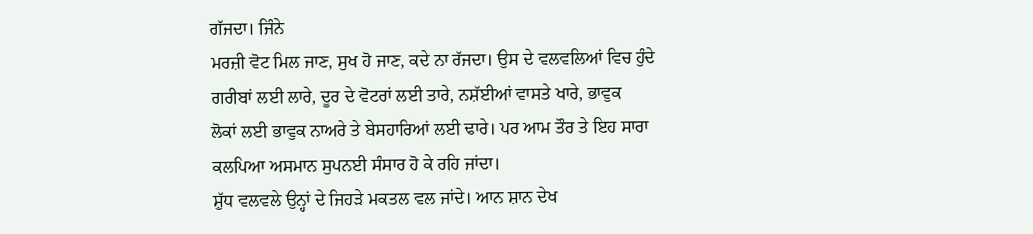ਗੱਜਦਾ। ਜਿੰਨੇ
ਮਰਜ਼ੀ ਵੋਟ ਮਿਲ ਜਾਣ, ਸੁਖ ਹੋ ਜਾਣ, ਕਦੇ ਨਾ ਰੱਜਦਾ। ਉਸ ਦੇ ਵਲਵਲਿਆਂ ਵਿਚ ਹੁੰਦੇ
ਗਰੀਬਾਂ ਲਈ ਲਾਰੇ, ਦੂਰ ਦੇ ਵੋਟਰਾਂ ਲਈ ਤਾਰੇ, ਨਸ਼ੱਈਆਂ ਵਾਸਤੇ ਖਾਰੇ, ਭਾਵੁਕ
ਲੋਕਾਂ ਲਈ ਭਾਵੁਕ ਨਾਅਰੇ ਤੇ ਬੇਸਹਾਰਿਆਂ ਲਈ ਢਾਰੇ। ਪਰ ਆਮ ਤੌਰ ਤੇ ਇਹ ਸਾਰਾ
ਕਲਪਿਆ ਅਸਮਾਨ ਸੁਪਨਈ ਸੰਸਾਰ ਹੋ ਕੇ ਰਹਿ ਜਾਂਦਾ।
ਸ਼ੁੱਧ ਵਲਵਲੇ ਉਨ੍ਹਾਂ ਦੇ ਜਿਹੜੇ ਮਕਤਲ ਵਲ ਜਾਂਦੇ। ਆਨ ਸ਼ਾਨ ਦੇਖ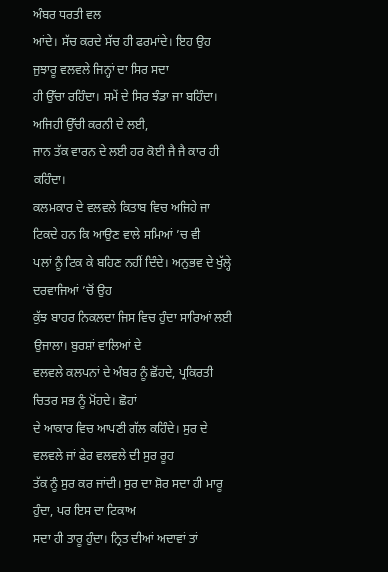ਅੰਬਰ ਧਰਤੀ ਵਲ
ਆਂਦੇ। ਸੱਚ ਕਰਦੇ ਸੱਚ ਹੀ ਫਰਮਾਂਦੇ। ਇਹ ਉਹ ਜੁਝਾਰੂ ਵਲਵਲੇ ਜਿਨ੍ਹਾਂ ਦਾ ਸਿਰ ਸਦਾ
ਹੀ ਉੱਚਾ ਰਹਿੰਦਾ। ਸਮੇਂ ਦੇ ਸਿਰ ਝੰਡਾ ਜਾ ਬਹਿੰਦਾ। ਅਜਿਹੀ ਉੱਚੀ ਕਰਨੀ ਦੇ ਲਈ,
ਜਾਨ ਤੱਕ ਵਾਰਨ ਦੇ ਲਈ ਹਰ ਕੋਈ ਜੈ ਜੈ ਕਾਰ ਹੀ ਕਹਿੰਦਾ।
ਕਲਮਕਾਰ ਦੇ ਵਲਵਲੇ ਕਿਤਾਬ ਵਿਚ ਅਜਿਹੇ ਜਾ ਟਿਕਦੇ ਹਨ ਕਿ ਆਉਣ ਵਾਲੇ ਸਮਿਆਂ ’ਚ ਵੀ
ਪਲਾਂ ਨੂੰ ਟਿਕ ਕੇ ਬਹਿਣ ਨਹੀਂ ਦਿੰਦੇ। ਅਨੁਭਵ ਦੇ ਖੁੱਲ੍ਹੇ ਦਰਵਾਜਿਆਂ ’ਚੋਂ ਉਹ
ਕੁੱਝ ਬਾਹਰ ਨਿਕਲਦਾ ਜਿਸ ਵਿਚ ਹੁੰਦਾ ਸਾਰਿਆਂ ਲਈ ਉਜਾਲਾ। ਬੁਰਸ਼ਾਂ ਵਾਲਿਆਂ ਦੇ
ਵਲਵਲੇ ਕਲਪਨਾਂ ਦੇ ਅੰਬਰ ਨੂੰ ਛੋਂਹਦੇ, ਪ੍ਰਕਿਰਤੀ ਚਿਤਰ ਸਭ ਨੂੰ ਮੋਂਹਦੇ। ਛੋਹਾਂ
ਦੇ ਆਕਾਰ ਵਿਚ ਆਪਣੀ ਗੱਲ ਕਹਿੰਦੇ। ਸੁਰ ਦੇ ਵਲਵਲੇ ਜਾਂ ਫੇਰ ਵਲਵਲੇ ਦੀ ਸੁਰ ਰੂਹ
ਤੱਕ ਨੂੰ ਸੁਰ ਕਰ ਜਾਂਦੀ। ਸੁਰ ਦਾ ਸ਼ੋਰ ਸਦਾ ਹੀ ਮਾਰੂ ਹੁੰਦਾ, ਪਰ ਇਸ ਦਾ ਟਿਕਾਅ
ਸਦਾ ਹੀ ਤਾਰੂ ਹੁੰਦਾ। ਨ੍ਰਿਤ ਦੀਆਂ ਅਦਾਵਾਂ ਤਾਂ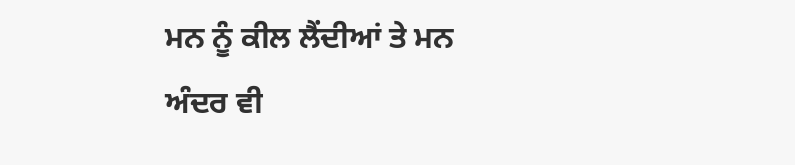ਮਨ ਨੂੰ ਕੀਲ ਲੈਂਦੀਆਂ ਤੇ ਮਨ
ਅੰਦਰ ਵੀ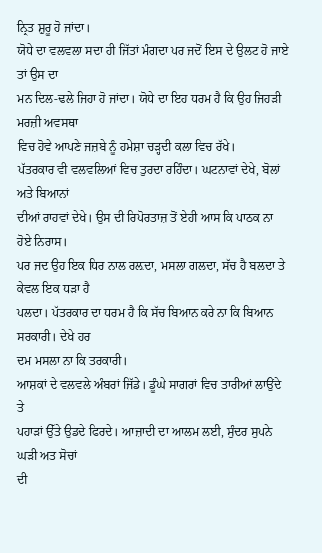ਨ੍ਰਿਤ ਸ਼ੁਰੂ ਹੋ ਜਾਂਦਾ।
ਯੋਧੇ ਦਾ ਵਲਵਲਾ ਸਦਾ ਹੀ ਜਿੱਤਾਂ ਮੰਗਦਾ ਪਰ ਜਦੋਂ ਇਸ ਦੇ ਉਲਟ ਹੋ ਜਾਏ ਤਾਂ ਉਸ ਦਾ
ਮਨ ਦਿਲ-ਢਲੇ ਜਿਹਾ ਹੋ ਜਾਂਦਾ। ਯੋਧੇ ਦਾ ਇਹ ਧਰਮ ਹੈ ਕਿ ਉਹ ਜਿਹੜੀ ਮਰਜ਼ੀ ਅਵਸਥਾ
ਵਿਚ ਹੋਵੇ ਆਪਣੇ ਜਜ਼ਬੇ ਨੂੰ ਹਮੇਸ਼ਾ ਚੜ੍ਹਦੀ ਕਲਾ ਵਿਚ ਰੱਖੇ।
ਪੱਤਰਕਾਰ ਵੀ ਵਲਵਲਿਆਂ ਵਿਚ ਤੁਰਦਾ ਰਹਿੰਦਾ। ਘਟਨਾਵਾਂ ਦੇਖੇ, ਬੋਲਾਂ ਅਤੇ ਬਿਆਨਾਂ
ਦੀਆਂ ਰਾਹਵਾਂ ਦੇਖੇ। ਉਸ ਦੀ ਰਿਪੋਰਤਾਜ਼ ਤੋਂ ਏਹੀ ਆਸ ਕਿ ਪਾਠਕ ਨਾ ਹੋਏ ਨਿਰਾਸ।
ਪਰ ਜਦ ਉਹ ਇਕ ਧਿਰ ਨਾਲ ਰਲ਼ਦਾ, ਮਸਲਾ ਗਲਦਾ, ਸੱਚ ਹੈ ਬਲਦਾ ਤੇ ਕੇਵਲ ਇਕ ਧੜਾ ਹੈ
ਪਲਦਾ। ਪੱਤਰਕਾਰ ਦਾ ਧਰਮ ਹੈ ਕਿ ਸੱਚ ਬਿਆਨ ਕਰੇ ਨਾ ਕਿ ਬਿਆਨ ਸਰਕਾਰੀ। ਦੇਖੇ ਹਰ
ਦਮ ਮਸਲਾ ਨਾ ਕਿ ਤਰਕਾਰੀ।
ਆਸ਼ਕਾਂ ਦੇ ਵਲਵਲੇ ਅੰਬਰਾਂ ਜਿੱਡੇ। ਡੂੰਘੇ ਸਾਗਰਾਂ ਵਿਚ ਤਾਰੀਆਂ ਲਾਉਂਦੇ ਤੇ
ਪਹਾੜਾਂ ਉੱਤੇ ਉਡਦੇ ਫਿਰਦੇ। ਆਜ਼ਾਦੀ ਦਾ ਆਲਮ ਲਈ, ਸੁੰਦਰ ਸੁਪਨੇ ਘੜੀ ਅਤ ਸੋਚਾਂ
ਦੀ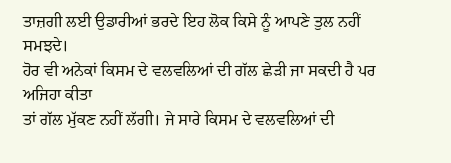ਤਾਜ਼ਗੀ ਲਈ ਉਡਾਰੀਆਂ ਭਰਦੇ ਇਹ ਲੋਕ ਕਿਸੇ ਨੂੰ ਆਪਣੇ ਤੁਲ ਨਹੀਂ ਸਮਝਦੇ।
ਹੋਰ ਵੀ ਅਨੇਕਾਂ ਕਿਸਮ ਦੇ ਵਲਵਲਿਆਂ ਦੀ ਗੱਲ ਛੇੜੀ ਜਾ ਸਕਦੀ ਹੈ ਪਰ ਅਜਿਹਾ ਕੀਤਾ
ਤਾਂ ਗੱਲ ਮੁੱਕਣ ਨਹੀਂ ਲੱਗੀ। ਜੇ ਸਾਰੇ ਕਿਸਮ ਦੇ ਵਲਵਲਿਆਂ ਦੀ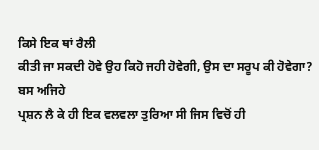ਕਿਸੇ ਇਕ ਥਾਂ ਰੈਲੀ
ਕੀਤੀ ਜਾ ਸਕਦੀ ਹੋਵੇ ਉਹ ਕਿਹੋ ਜਹੀ ਹੋਵੇਗੀ, ਉਸ ਦਾ ਸਰੂਪ ਕੀ ਹੋਵੇਗਾ? ਬਸ ਅਜਿਹੇ
ਪ੍ਰਸ਼ਨ ਲੈ ਕੇ ਹੀ ਇਕ ਵਲਵਲਾ ਤੁਰਿਆ ਸੀ ਜਿਸ ਵਿਚੋਂ ਹੀ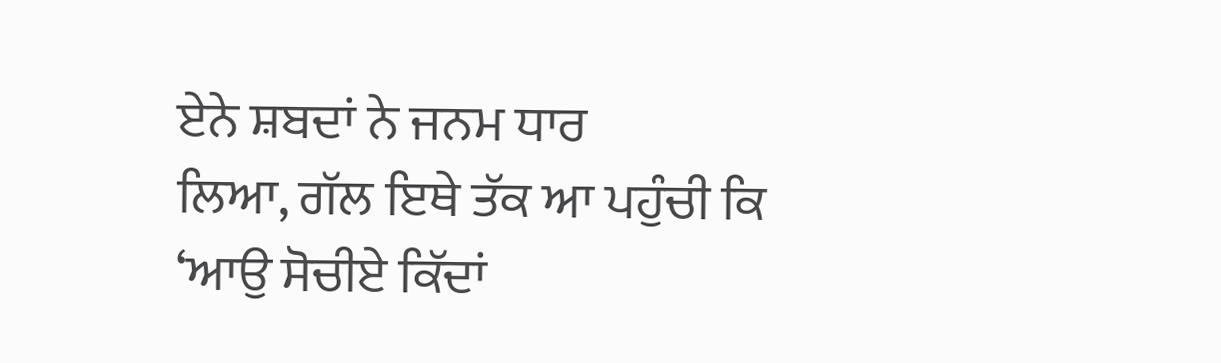ਏਨੇ ਸ਼ਬਦਾਂ ਨੇ ਜਨਮ ਧਾਰ
ਲਿਆ, ਗੱਲ ਇਥੇ ਤੱਕ ਆ ਪਹੁੰਚੀ ਕਿ ‘ਆਉ ਸੋਚੀਏ ਕਿੱਦਾਂ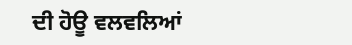ਦੀ ਹੋਊ ਵਲਵਲਿਆਂ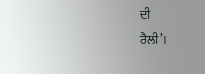ਦੀ
ਰੈਲੀ’।